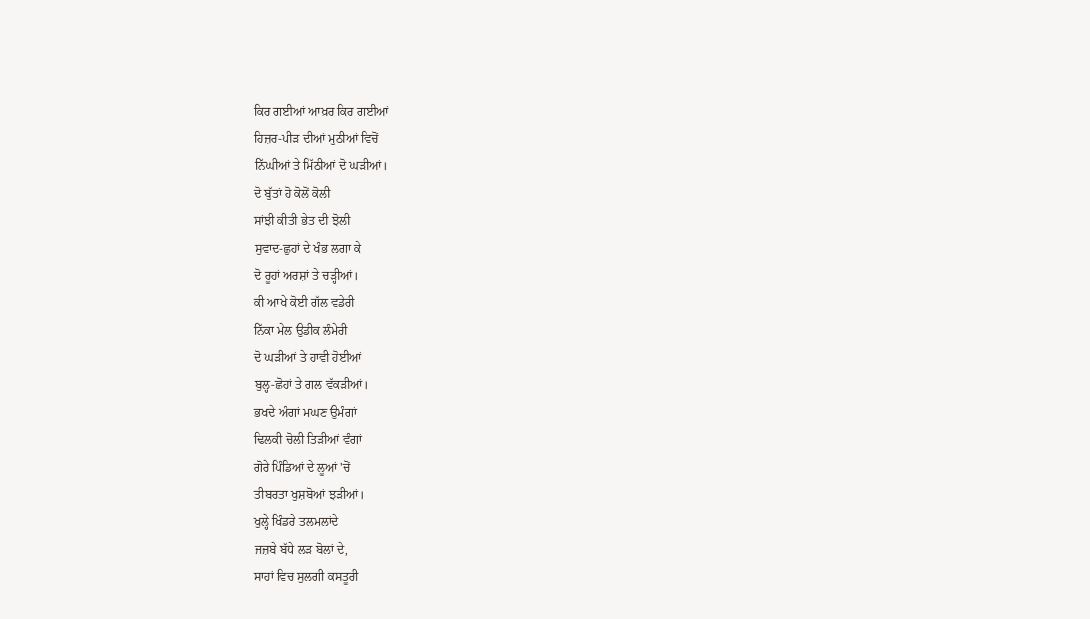ਕਿਰ ਗਈਆਂ ਆਖ਼ਰ ਕਿਰ ਗਈਆਂ
ਹਿਜ਼ਰ-ਪੀੜ ਦੀਆਂ ਮੁਠੀਆਂ ਵਿਚੋਂ
ਨਿੱਘੀਆਂ ਤੇ ਮਿੱਠੀਆਂ ਦੋ ਘੜੀਆਂ।
ਦੋ ਬੁੱਤਾਂ ਹੋ ਕੋਲੋਂ ਕੋਲੀ
ਸਾਂਝੀ ਕੀਤੀ ਭੇਤ ਦੀ ਝੋਲੀ
ਸੁਵਾਦ-ਛੁਹਾਂ ਦੇ ਖੰਭ ਲਗਾ ਕੇ
ਦੋ ਰੂਹਾਂ ਅਰਸ਼ਾਂ ਤੇ ਚੜ੍ਹੀਆਂ।
ਕੀ ਆਖੇ ਕੋਈ ਗੱਲ ਵਡੇਰੀ
ਨਿੱਕਾ ਮੇਲ ਉਡੀਕ ਲੰਮੇਰੀ
ਦੋ ਘੜੀਆਂ ਤੇ ਹਾਵੀ ਹੋਈਆਂ
ਬੁਲ੍ਹ-ਛੋਹਾਂ ਤੇ ਗਲ ਵੱਕੜੀਆਂ।
ਭਖਦੇ ਅੰਗਾਂ ਮਘਣ ਉਮੰਗਾਂ
ਢਿਲਕੀ ਚੋਲੀ ਤਿੜੀਆਂ ਵੰਗਾਂ
ਗੋਰੇ ਪਿੰਡਿਆਂ ਦੇ ਲੂਆਂ 'ਚੋਂ
ਤੀਬਰਤਾ ਖੁਸ਼ਬੋਆਂ ਝੜੀਆਂ।
ਖੁਲ੍ਹੇ ਖਿੰਡਰੇ ਤਲਮਲਾਂਦੇ
ਜਜ਼ਬੇ ਬੱਧੇ ਲੜ ਬੋਲਾਂ ਦੇ,
ਸਾਹਾਂ ਵਿਚ ਸੁਲਗੀ ਕਸਤੂਰੀ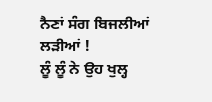ਨੈਣਾਂ ਸੰਗ ਬਿਜਲੀਆਂ ਲੜੀਆਂ !
ਲੂੰ ਲੂੰ ਨੇ ਉਹ ਖੁਲ੍ਹ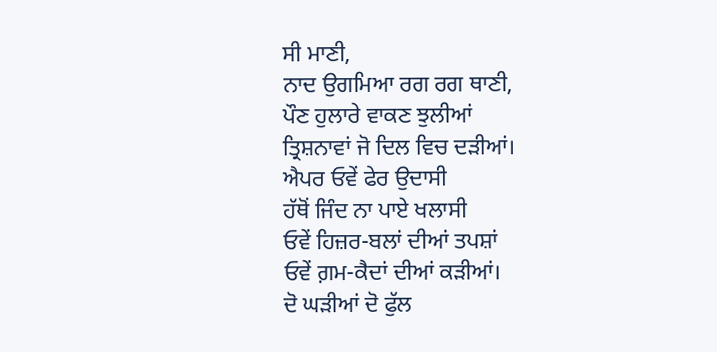ਸੀ ਮਾਣੀ,
ਨਾਦ ਉਗਮਿਆ ਰਗ ਰਗ ਥਾਣੀ,
ਪੌਣ ਹੁਲਾਰੇ ਵਾਕਣ ਝੁਲੀਆਂ
ਤ੍ਰਿਸ਼ਨਾਵਾਂ ਜੋ ਦਿਲ ਵਿਚ ਦੜੀਆਂ।
ਐਪਰ ਓਵੇਂ ਫੇਰ ਉਦਾਸੀ
ਹੱਥੋਂ ਜਿੰਦ ਨਾ ਪਾਏ ਖਲਾਸੀ
ਓਵੇਂ ਹਿਜ਼ਰ-ਬਲਾਂ ਦੀਆਂ ਤਪਸ਼ਾਂ
ਓਵੇਂ ਗ਼ਮ-ਕੈਦਾਂ ਦੀਆਂ ਕੜੀਆਂ।
ਦੋ ਘੜੀਆਂ ਦੋ ਫੁੱਲ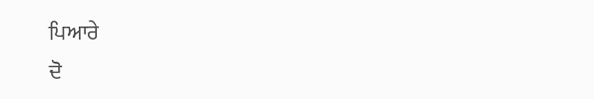ਪਿਆਰੇ
ਦੋ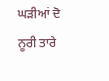ਘੜੀਆਂ ਦੋ ਨੂਰੀ ਤਾਰੇ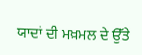ਯਾਦਾਂ ਦੀ ਮਖ਼ਮਲ ਦੇ ਉੱਤੇ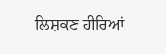ਲਿਸ਼ਕਣ ਹੀਰਿਆਂ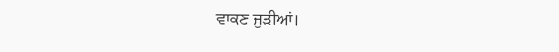ਵਾਕਣ ਜੁੜੀਆਂ।